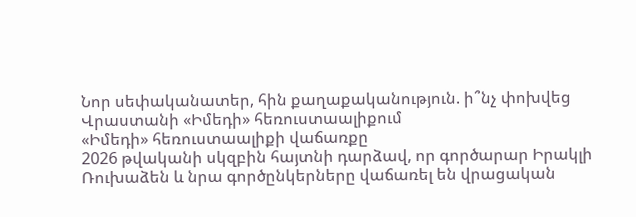Նոր սեփականատեր, հին քաղաքականություն. ի՞նչ փոխվեց Վրաստանի «Իմեդի» հեռուստաալիքում
«Իմեդի» հեռուստաալիքի վաճառքը
2026 թվականի սկզբին հայտնի դարձավ, որ գործարար Իրակլի Ռուխաձեն և նրա գործընկերները վաճառել են վրացական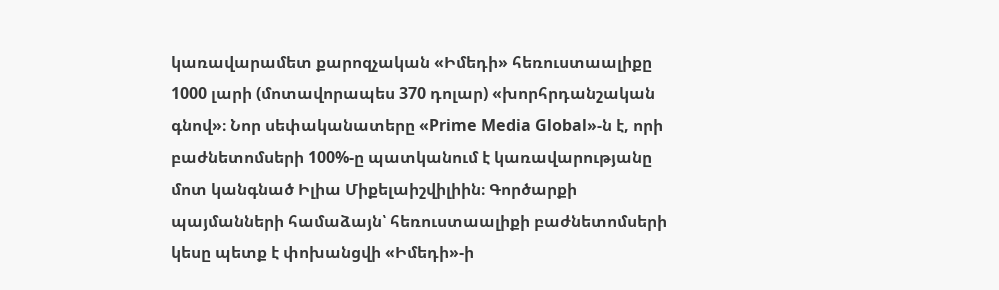կառավարամետ քարոզչական «Իմեդի» հեռուստաալիքը 1000 լարի (մոտավորապես 370 դոլար) «խորհրդանշական գնով»։ Նոր սեփականատերը «Prime Media Global»-ն է, որի բաժնետոմսերի 100%-ը պատկանում է կառավարությանը մոտ կանգնած Իլիա Միքելաիշվիլիին։ Գործարքի պայմանների համաձայն՝ հեռուստաալիքի բաժնետոմսերի կեսը պետք է փոխանցվի «Իմեդի»-ի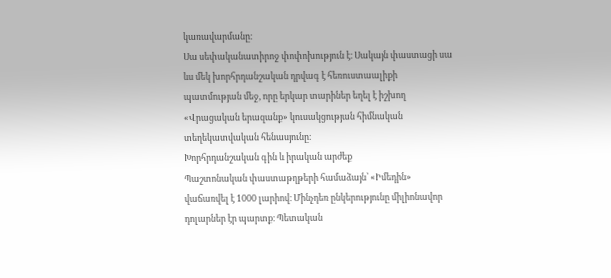կառավարմանը։
Սա սեփականատիրոջ փոփոխություն է։ Սակայն փաստացի սա ևս մեկ խորհրդանշական դրվագ է հեռուստաալիքի պատմության մեջ, որը երկար տարիներ եղել է իշխող «Վրացական երազանք» կուսակցության հիմնական տեղեկատվական հենասյունը։
Խորհրդանշական գին և իրական արժեք
Պաշտոնական փաստաթղթերի համաձայն՝ «Իմեդին» վաճառվել է 1000 լարիով։ Մինչդեռ ընկերությունը միլիոնավոր դոլարներ էր պարտք։ Պետական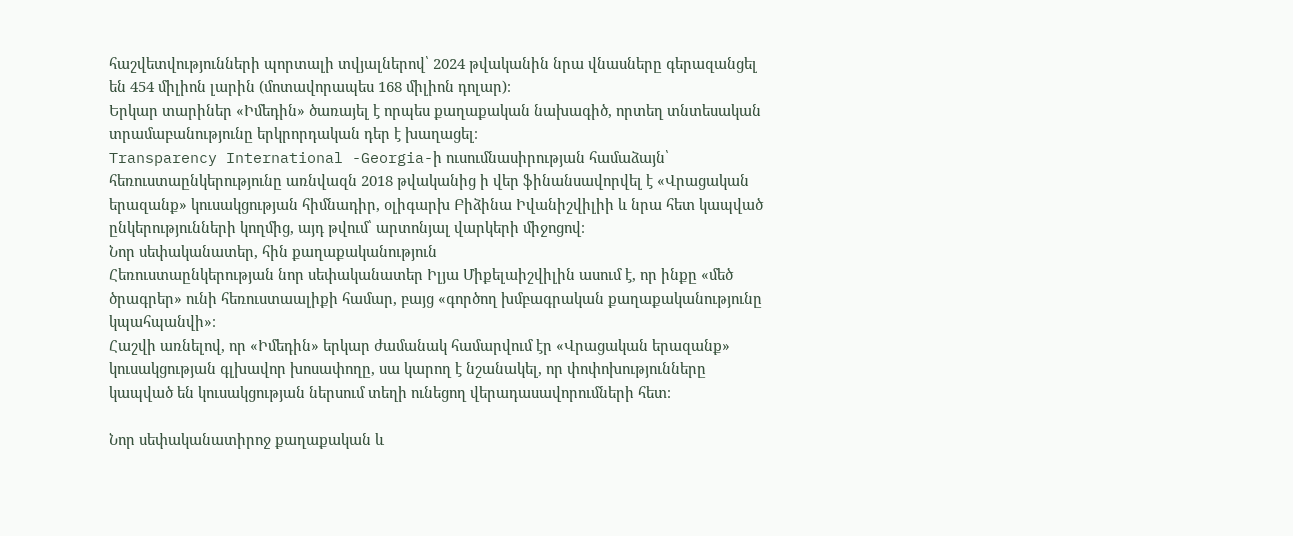հաշվետվությունների պորտալի տվյալներով՝ 2024 թվականին նրա վնասները գերազանցել են 454 միլիոն լարին (մոտավորապես 168 միլիոն դոլար)։
Երկար տարիներ «Իմեդին» ծառայել է որպես քաղաքական նախագիծ, որտեղ տնտեսական տրամաբանությունը երկրորդական դեր է խաղացել։
Transparency International -Georgia-ի ուսումնասիրության համաձայն՝ հեռուստաընկերությունը առնվազն 2018 թվականից ի վեր ֆինանսավորվել է «Վրացական երազանք» կուսակցության հիմնադիր, օլիգարխ Բիձինա Իվանիշվիլիի և նրա հետ կապված ընկերությունների կողմից, այդ թվում՝ արտոնյալ վարկերի միջոցով։
Նոր սեփականատեր, հին քաղաքականություն
Հեռուստաընկերության նոր սեփականատեր Իլյա Միքելաիշվիլին ասում է, որ ինքը «մեծ ծրագրեր» ունի հեռուստաալիքի համար, բայց «գործող խմբագրական քաղաքականությունը կպահպանվի»։
Հաշվի առնելով, որ «Իմեդին» երկար ժամանակ համարվում էր «Վրացական երազանք» կուսակցության գլխավոր խոսափողը, սա կարող է նշանակել, որ փոփոխությունները կապված են կուսակցության ներսում տեղի ունեցող վերադասավորումների հետ։

Նոր սեփականատիրոջ քաղաքական և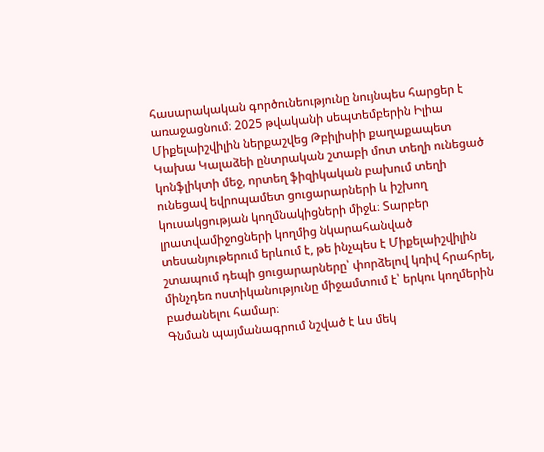հասարակական գործունեությունը նույնպես հարցեր է առաջացնում։ 2025 թվականի սեպտեմբերին Իլիա Միքելաիշվիլին ներքաշվեց Թբիլիսիի քաղաքապետ Կախա Կալաձեի ընտրական շտաբի մոտ տեղի ունեցած կոնֆլիկտի մեջ, որտեղ ֆիզիկական բախում տեղի ունեցավ եվրոպամետ ցուցարարների և իշխող կուսակցության կողմնակիցների միջև։ Տարբեր լրատվամիջոցների կողմից նկարահանված տեսանյութերում երևում է, թե ինչպես է Միքելաիշվիլին շտապում դեպի ցուցարարները՝ փորձելով կռիվ հրահրել, մինչդեռ ոստիկանությունը միջամտում է՝ երկու կողմերին բաժանելու համար։
Գնման պայմանագրում նշված է ևս մեկ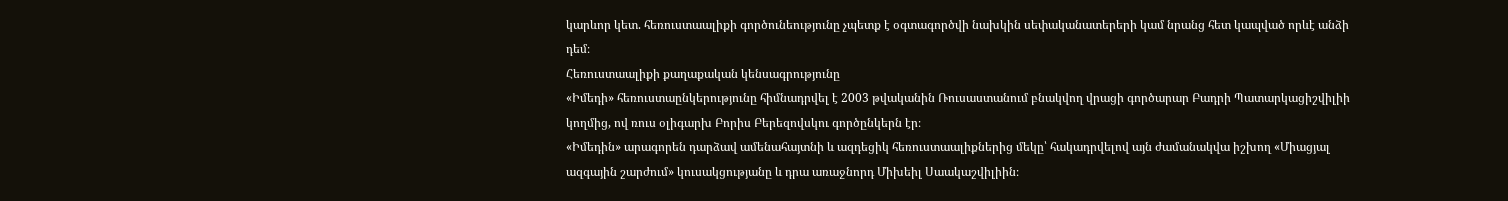կարևոր կետ. հեռուստաալիքի գործունեությունը չպետք է օգտագործվի նախկին սեփականատերերի կամ նրանց հետ կապված որևէ անձի դեմ։
Հեռուստաալիքի քաղաքական կենսագրությունը
«Իմեդի» հեռուստաընկերությունը հիմնադրվել է 2003 թվականին Ռուսաստանում բնակվող վրացի գործարար Բադրի Պատարկացիշվիլիի կողմից, ով ռուս օլիգարխ Բորիս Բերեզովսկու գործընկերն էր։
«Իմեդին» արագորեն դարձավ ամենահայտնի և ազդեցիկ հեռուստաալիքներից մեկը՝ հակադրվելով այն ժամանակվա իշխող «Միացյալ ազգային շարժում» կուսակցությանը և դրա առաջնորդ Միխեիլ Սաակաշվիլիին։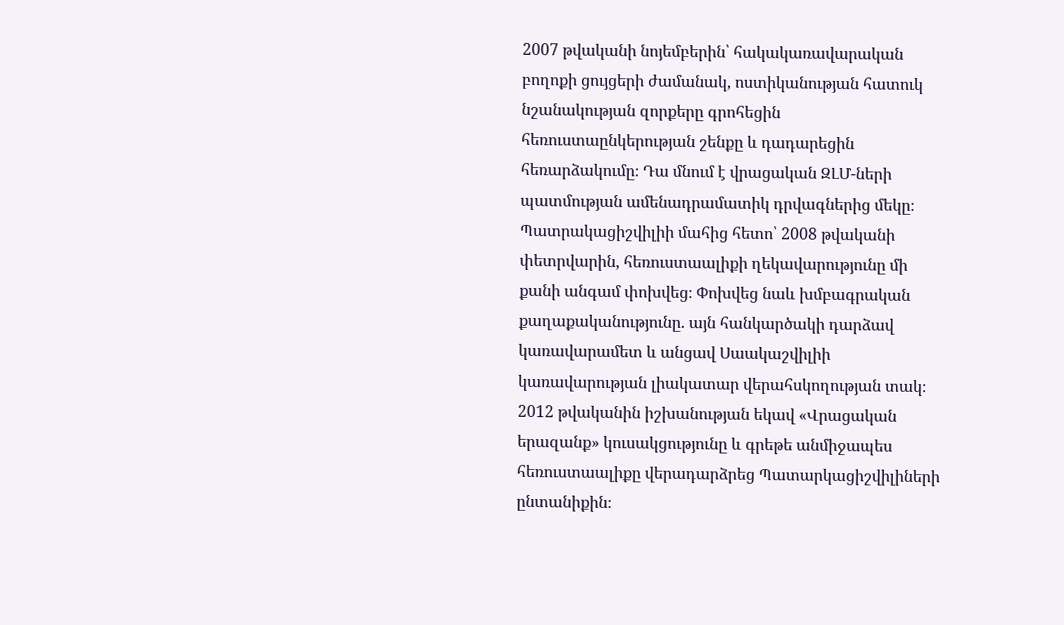2007 թվականի նոյեմբերին՝ հակակառավարական բողոքի ցույցերի ժամանակ, ոստիկանության հատուկ նշանակության զորքերը գրոհեցին հեռուստաընկերության շենքը և դադարեցին հեռարձակումը։ Դա մնում է վրացական ԶԼՄ-ների պատմության ամենադրամատիկ դրվագներից մեկը։
Պատրակացիշվիլիի մահից հետո՝ 2008 թվականի փետրվարին, հեռուստաալիքի ղեկավարությունը մի քանի անգամ փոխվեց։ Փոխվեց նաև խմբագրական քաղաքականությունը. այն հանկարծակի դարձավ կառավարամետ և անցավ Սաակաշվիլիի կառավարության լիակատար վերահսկողության տակ։
2012 թվականին իշխանության եկավ «Վրացական երազանք» կուսակցությունը և գրեթե անմիջապես հեռուստաալիքը վերադարձրեց Պատարկացիշվիլիների ընտանիքին։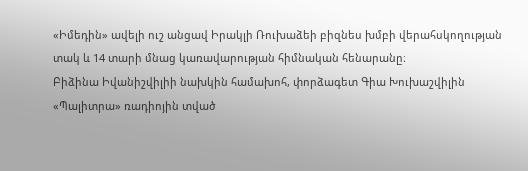«Իմեդին» ավելի ուշ անցավ Իրակլի Ռուխաձեի բիզնես խմբի վերահսկողության տակ և 14 տարի մնաց կառավարության հիմնական հենարանը։
Բիձինա Իվանիշվիլիի նախկին համախոհ, փորձագետ Գիա Խուխաշվիլին «Պալիտրա» ռադիոյին տված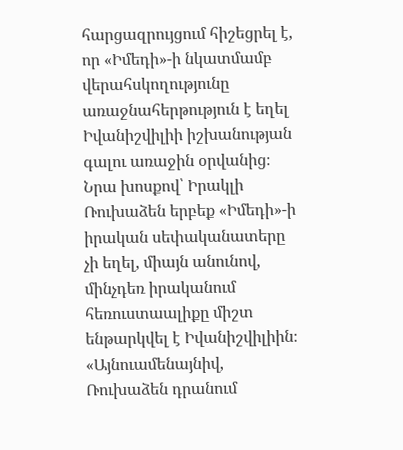հարցազրույցում հիշեցրել է, որ «Իմեդի»-ի նկատմամբ վերահսկողությունը առաջնահերթություն է եղել Իվանիշվիլիի իշխանության գալու առաջին օրվանից։
Նրա խոսքով՝ Իրակլի Ռուխաձեն երբեք «Իմեդի»-ի իրական սեփականատերը չի եղել, միայն անունով, մինչդեռ իրականում հեռուստաալիքը միշտ ենթարկվել է Իվանիշվիլիին։
«Այնուամենայնիվ, Ռուխաձեն դրանում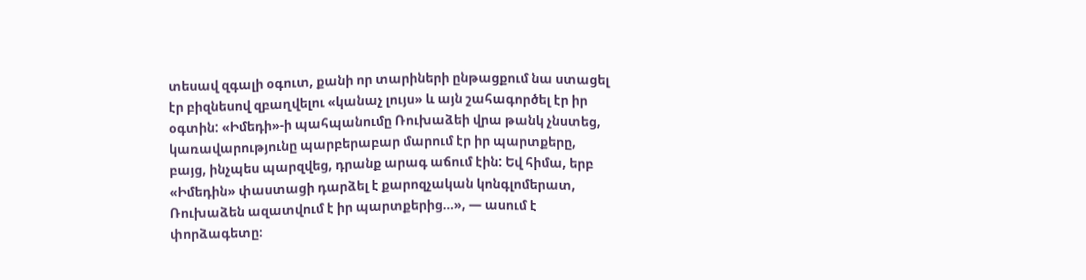տեսավ զգալի օգուտ, քանի որ տարիների ընթացքում նա ստացել էր բիզնեսով զբաղվելու «կանաչ լույս» և այն շահագործել էր իր օգտին: «Իմեդի»-ի պահպանումը Ռուխաձեի վրա թանկ չնստեց, կառավարությունը պարբերաբար մարում էր իր պարտքերը, բայց, ինչպես պարզվեց, դրանք արագ աճում էին: Եվ հիմա, երբ «Իմեդին» փաստացի դարձել է քարոզչական կոնգլոմերատ, Ռուխաձեն ազատվում է իր պարտքերից…», — ասում է փորձագետը։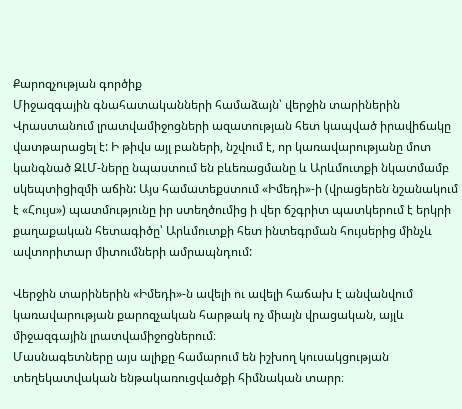Քարոզչության գործիք
Միջազգային գնահատականների համաձայն՝ վերջին տարիներին Վրաստանում լրատվամիջոցների ազատության հետ կապված իրավիճակը վատթարացել է: Ի թիվս այլ բաների, նշվում է, որ կառավարությանը մոտ կանգնած ԶԼՄ-ները նպաստում են բևեռացմանը և Արևմուտքի նկատմամբ սկեպտիցիզմի աճին: Այս համատեքստում «Իմեդի»-ի (վրացերեն նշանակում է «Հույս») պատմությունը իր ստեղծումից ի վեր ճշգրիտ պատկերում է երկրի քաղաքական հետագիծը՝ Արևմուտքի հետ ինտեգրման հույսերից մինչև ավտորիտար միտումների ամրապնդում:

Վերջին տարիներին «Իմեդի»-ն ավելի ու ավելի հաճախ է անվանվում կառավարության քարոզչական հարթակ ոչ միայն վրացական, այլև միջազգային լրատվամիջոցներում։
Մասնագետները այս ալիքը համարում են իշխող կուսակցության տեղեկատվական ենթակառուցվածքի հիմնական տարր։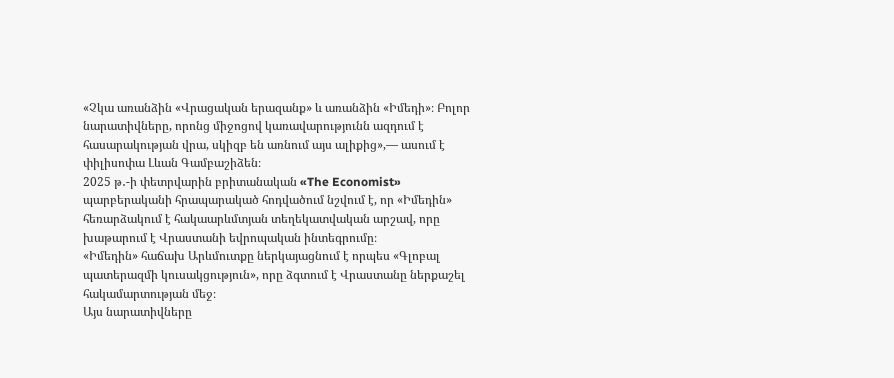«Չկա առանձին «Վրացական երազանք» և առանձին «Իմեդի»։ Բոլոր նարատիվները, որոնց միջոցով կառավարությունն ազդում է հասարակության վրա, սկիզբ են առնում այս ալիքից»,— ասում է փիլիսոփա Լևան Գամբաշիձեն։
2025 թ․-ի փետրվարին բրիտանական «The Economist» պարբերականի հրապարակած հոդվածում նշվում է, որ «Իմեդին» հեռարձակում է հակաարևմտյան տեղեկատվական արշավ, որը խաթարում է Վրաստանի եվրոպական ինտեգրումը։
«Իմեդին» հաճախ Արևմուտքը ներկայացնում է որպես «Գլոբալ պատերազմի կուսակցություն», որը ձգտում է Վրաստանը ներքաշել հակամարտության մեջ։
Այս նարատիվները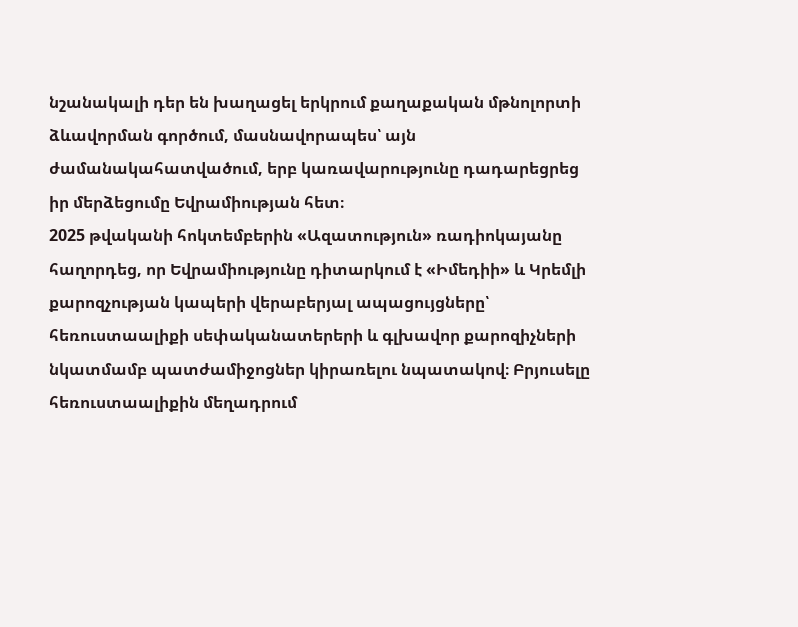նշանակալի դեր են խաղացել երկրում քաղաքական մթնոլորտի ձևավորման գործում, մասնավորապես՝ այն ժամանակահատվածում, երբ կառավարությունը դադարեցրեց իր մերձեցումը Եվրամիության հետ։
2025 թվականի հոկտեմբերին «Ազատություն» ռադիոկայանը հաղորդեց, որ Եվրամիությունը դիտարկում է «Իմեդիի» և Կրեմլի քարոզչության կապերի վերաբերյալ ապացույցները՝ հեռուստաալիքի սեփականատերերի և գլխավոր քարոզիչների նկատմամբ պատժամիջոցներ կիրառելու նպատակով։ Բրյուսելը հեռուստաալիքին մեղադրում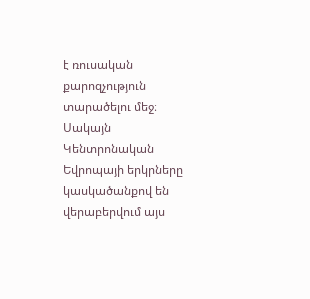է ռուսական քարոզչություն տարածելու մեջ։ Սակայն Կենտրոնական Եվրոպայի երկրները կասկածանքով են վերաբերվում այս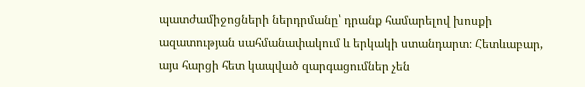պատժամիջոցների ներդրմանը՝ դրանք համարելով խոսքի ազատության սահմանափակում և երկակի ստանդարտ։ Հետևաբար, այս հարցի հետ կապված զարգացումներ չեն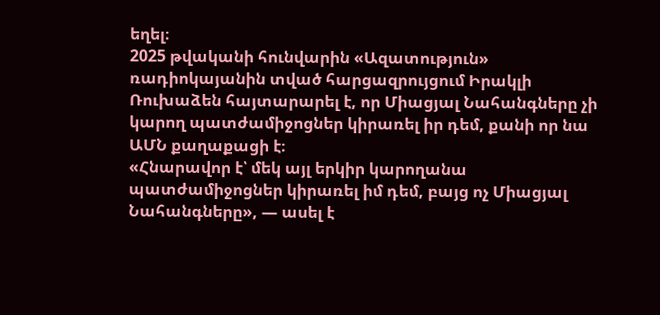եղել։
2025 թվականի հունվարին «Ազատություն» ռադիոկայանին տված հարցազրույցում Իրակլի Ռուխաձեն հայտարարել է, որ Միացյալ Նահանգները չի կարող պատժամիջոցներ կիրառել իր դեմ, քանի որ նա ԱՄՆ քաղաքացի է։
«Հնարավոր է՝ մեկ այլ երկիր կարողանա պատժամիջոցներ կիրառել իմ դեմ, բայց ոչ Միացյալ Նահանգները», — ասել է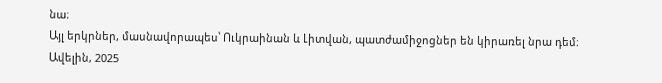նա։
Այլ երկրներ, մասնավորապես՝ Ուկրաինան և Լիտվան, պատժամիջոցներ են կիրառել նրա դեմ։
Ավելին, 2025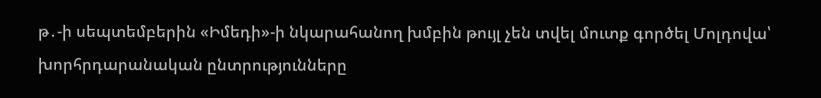թ․-ի սեպտեմբերին «Իմեդի»-ի նկարահանող խմբին թույլ չեն տվել մուտք գործել Մոլդովա՝ խորհրդարանական ընտրությունները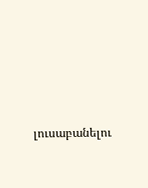լուսաբանելու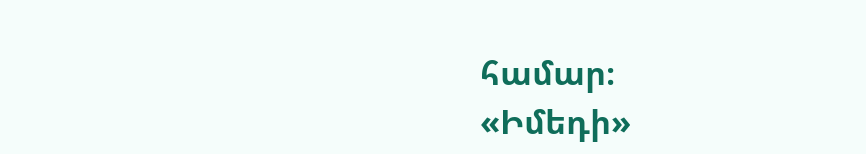համար։
«Իմեդի»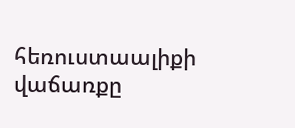հեռուստաալիքի վաճառքը